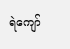ရဲကျော်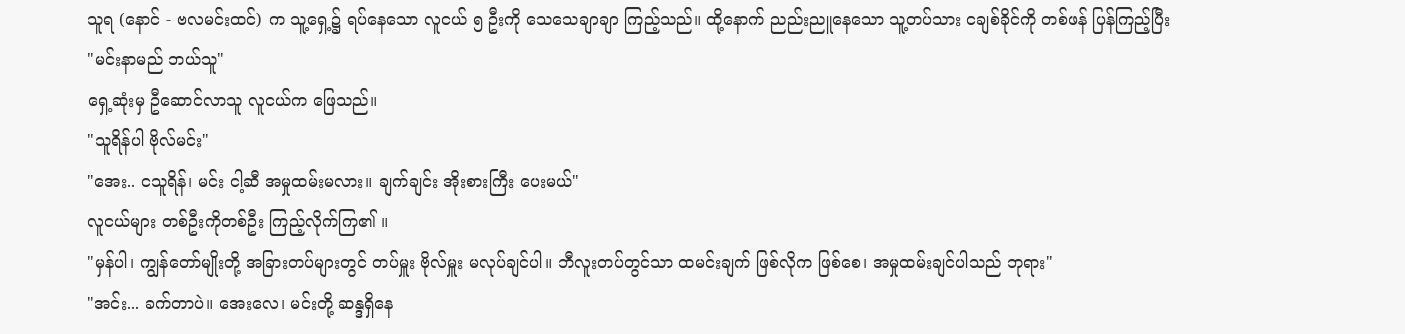သူရ (နောင် - ဗလမင်းထင်) က သူ့ရှေ့၌ ရပ်နေသော လူငယ် ၅ ဦးကို သေသေချာချာ ကြည့်သည်။ ထို့နောက် ညည်းညူနေသော သူ့တပ်သား ငချစ်ခိုင်ကို တစ်ဖန် ပြန်ကြည့်ပြီး
"မင်းနာမည် ဘယ်သူ"
ရှေ့ဆုံးမှ ဦဆောင်လာသူ လူငယ်က ဖြေသည်။
"သူရိန်ပါ ဗိုလ်မင်း"
"အေး.. ငသူရိန်၊ မင်း ငါ့ဆီ အမှုထမ်းမလား။ ချက်ချင်း အိုးစားကြီး ပေးမယ်"
လူငယ်များ တစ်ဦးကိုတစ်ဦး ကြည့်လိုက်ကြ၏ ။
"မှန်ပါ၊ ကျွန်တော်မျိုးတို့ အခြားတပ်များတွင် တပ်မှူး ဗိုလ်မှူး မလုပ်ချင်ပါ။ ဘီလူးတပ်တွင်သာ ထမင်းချက် ဖြစ်လိုက ဖြစ်စေ၊ အမှုထမ်းချင်ပါသည် ဘုရား"
"အင်း... ခက်တာပဲ။ အေးလေ၊ မင်းတို့ ဆန္ဒရှိနေ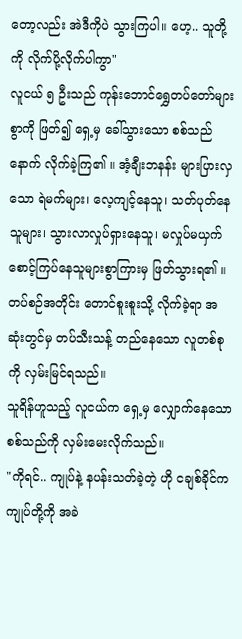တော့လည်း အဲဒီကိုပဲ သွားကြပါ။ ဟေ့.. သူတို့ကို လိုက်ပို့လိုက်ပါကွာ"
လူငယ် ၅ ဦးသည် ကုန်းဘောင်ရွှေတပ်တော်များစွာကို ဖြတ်၍ ရှေ့မှ ခေါ်သွားသော စစ်သည်နောက် လိုက်ခဲ့ကြ၏ ။ အံ့ချီးဘနန်း များပြားလှသော ရဲမက်များ၊ လေ့ကျင့်နေသူ၊ သတ်ပုတ်နေသူများ၊ သွားလာလှုပ်ရှားနေသူ၊ မလှုပ်မယှက် စောင့်ကြပ်နေသူများစွာကြားမှ ဖြတ်သွားရ၏ ။ တပ်စဉ်အတိုင်း တောင်စူးစူးသို့ လိုက်ခဲ့ရာ အဆုံးတွင်မှ တပ်သီးသန့် တည်နေသော လူတစ်စုကို လှမ်းမြင်ရသည်။
သူရိန်ဟူသည့် လူငယ်က ရှေ့မှ လျှောက်နေသော စစ်သည်ကို လှမ်းမေးလိုက်သည်။
"ကိုရင်.. ကျုပ်နဲ့ နပန်းသတ်ခဲ့တဲ့ ဟို ငချစ်ခိုင်က ကျုပ်တို့ကို အခဲ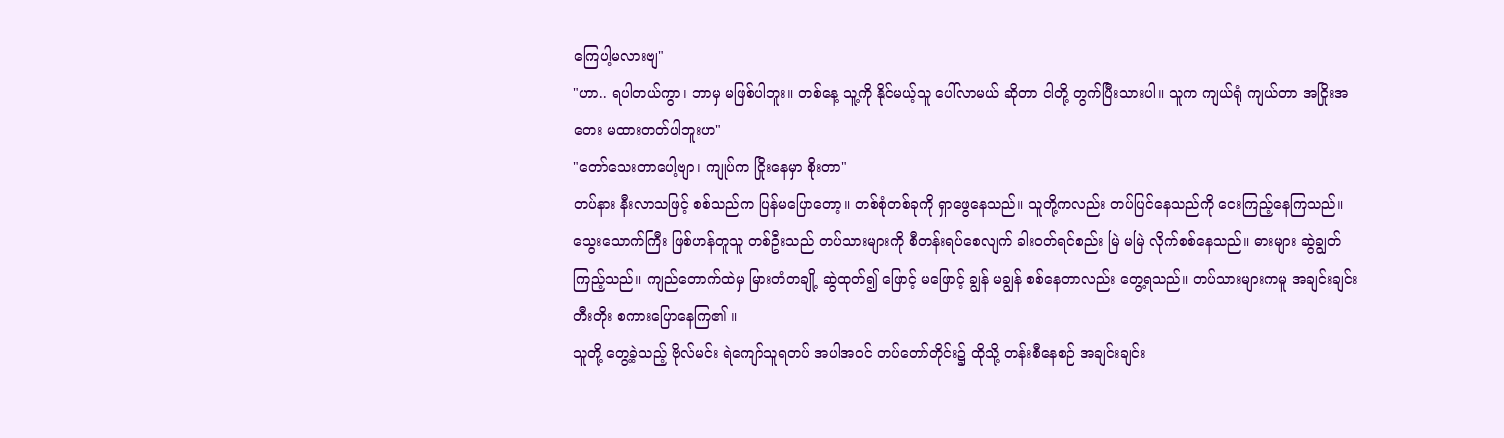ကြေပါ့မလားဗျ"
"ဟာ.. ရပါတယ်ကွာ၊ ဘာမှ မဖြစ်ပါဘူး။ တစ်နေ့ သူ့ကို နိုင်မယ့်သူ ပေါ်လာမယ် ဆိုတာ ငါတို့ တွက်ပြီးသားပါ။ သူက ကျယ်ရုံ ကျယ်တာ အငြိုးအတေး မထားတတ်ပါဘူးဟ"
"တော်သေးတာပေါ့ဗျာ၊ ကျုပ်က ငြိုးနေမှာ စိုးတာ"
တပ်နား နီးလာသဖြင့် စစ်သည်က ပြန်မပြောတော့။ တစ်စုံတစ်ခုကို ရှာဖွေနေသည်။ သူတို့ကလည်း တပ်ပြင်နေသည်ကို ငေးကြည့်နေကြသည်။
သွေးသောက်ကြီး ဖြစ်ဟန်တူသူ တစ်ဦးသည် တပ်သားများကို စီတန်းရပ်စေလျက် ခါးဝတ်ရင်စည်း မြဲ မမြဲ လိုက်စစ်နေသည်။ ဓားများ ဆွဲချွတ်ကြည့်သည်။ ကျည်တောက်ထဲမှ မြားတံတချို့ ဆွဲထုတ်၍ ဖြောင့် မဖြောင့် ချွန် မချွန် စစ်နေတာလည်း တွေ့ရသည်။ တပ်သားများကမူ အချင်းချင်း တီးတိုး စကားပြောနေကြ၏ ။
သူတို့ တွေ့ခဲ့သည့် ဗိုလ်မင်း ရဲကျော်သူရတပ် အပါအဝင် တပ်တော်တိုင်း၌ ထိုသို့ တန်းစီနေစဉ် အချင်းချင်း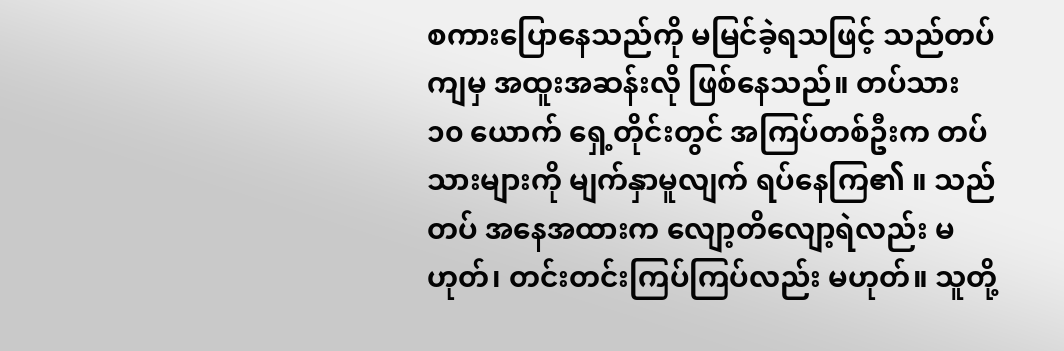စကားပြောနေသည်ကို မမြင်ခဲ့ရသဖြင့် သည်တပ်ကျမှ အထူးအဆန်းလို ဖြစ်နေသည်။ တပ်သား ၁၀ ယောက် ရှေ့တိုင်းတွင် အကြပ်တစ်ဦးက တပ်သားများကို မျက်နှာမူလျက် ရပ်နေကြ၏ ။ သည်တပ် အနေအထားက လျော့တိလျော့ရဲလည်း မဟုတ်၊ တင်းတင်းကြပ်ကြပ်လည်း မဟုတ်။ သူတို့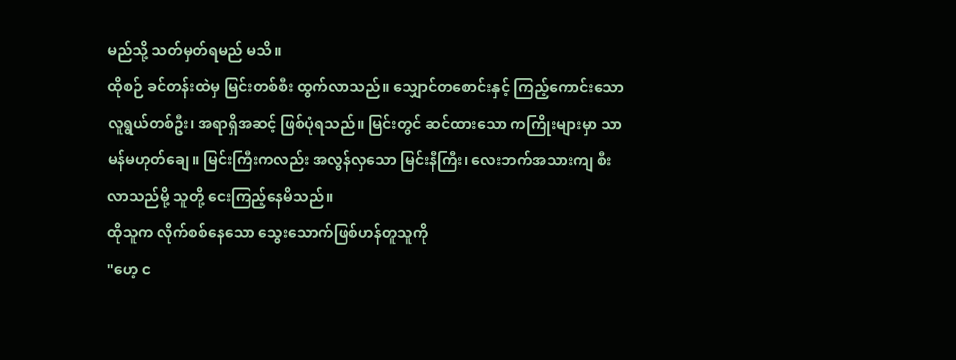မည်သို့ သတ်မှတ်ရမည် မသိ။
ထိုစဉ် ခင်တန်းထဲမှ မြင်းတစ်စီး ထွက်လာသည်။ သျှောင်တစောင်းနှင့် ကြည့်ကောင်းသော လူရွယ်တစ်ဦး၊ အရာရှိအဆင့် ဖြစ်ပုံရသည်။ မြင်းတွင် ဆင်ထားသော ကကြိုးများမှာ သာမန်မဟုတ်ချေ။ မြင်းကြီးကလည်း အလွန်လှသော မြင်းနီကြီး၊ လေးဘက်အသားကျ စီးလာသည်မို့ သူတို့ ငေးကြည့်နေမိသည်။
ထိုသူက လိုက်စစ်နေသော သွေးသောက်ဖြစ်ဟန်တူသူကို
"ဟေ့ င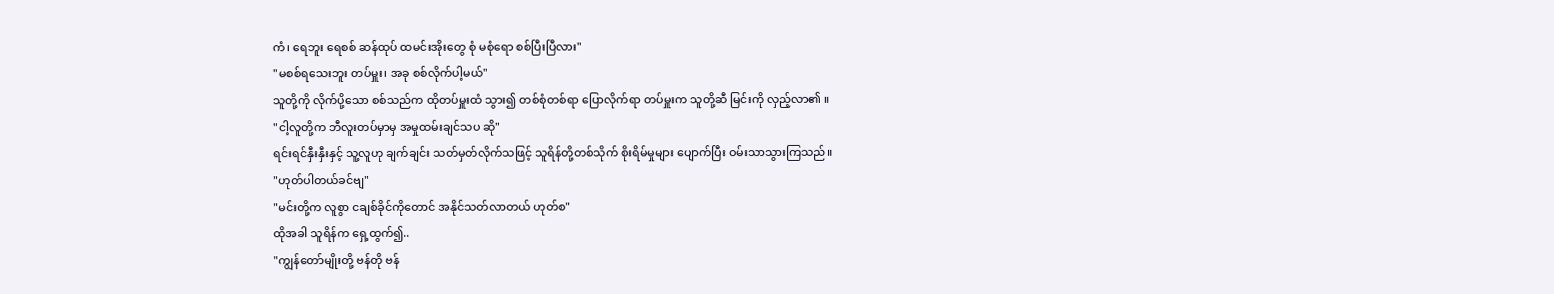ကံ၊ ရေဘူး ရေစစ် ဆန်ထုပ် ထမင်းအိုးတွေ စုံ မစုံရော စစ်ပြီးပြီလား"
"မစစ်ရသေးဘူး တပ်မှူး၊ အခု စစ်လိုက်ပါ့မယ်"
သူတို့ကို လိုက်ပို့သော စစ်သည်က ထိုတပ်မှူးထံ သွား၍ တစ်စုံတစ်ရာ ပြောလိုက်ရာ တပ်မှူးက သူတို့ဆီ မြင်းကို လှည့်လာ၏ ။
"ငါ့လူတို့က ဘီလူးတပ်မှာမှ အမှုထမ်းချင်သပ ဆို"
ရင်းရင်နှီးနှီးနှင့် သူ့လူဟု ချက်ချင်း သတ်မှတ်လိုက်သဖြင့် သူရိန်တို့တစ်သိုက် စိုးရိမ်မှုများ ပျောက်ပြီး ဝမ်းသာသွားကြသည်။
"ဟုတ်ပါတယ်ခင်ဗျ"
"မင်းတို့က လူစွာ ငချစ်ခိုင်ကိုတောင် အနိုင်သတ်လာတယ် ဟုတ်စ"
ထိုအခါ သူရိန်က ရှေ့ထွက်၍..
"ကျွန်တော်မျိုးတို့ ဗန်တို ဗန်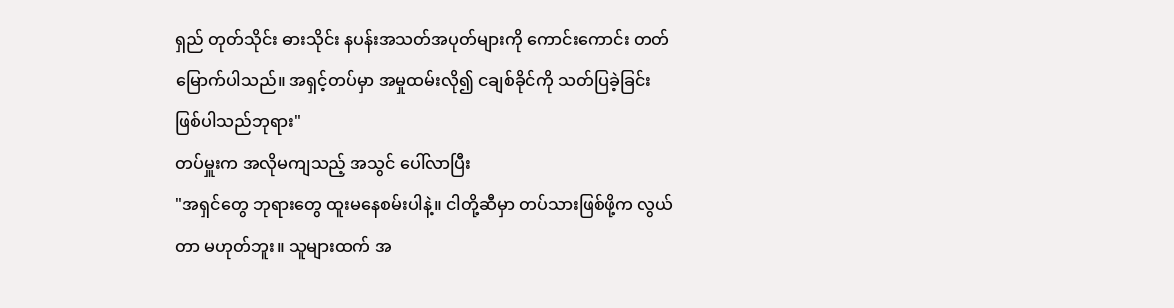ရှည် တုတ်သိုင်း ဓားသိုင်း နပန်းအသတ်အပုတ်များကို ကောင်းကောင်း တတ်မြောက်ပါသည်။ အရှင့်တပ်မှာ အမှုထမ်းလို၍ ငချစ်ခိုင်ကို သတ်ပြခဲ့ခြင်း ဖြစ်ပါသည်ဘုရား"
တပ်မှူးက အလိုမကျသည့် အသွင် ပေါ်လာပြီး
"အရှင်တွေ ဘုရားတွေ ထူးမနေစမ်းပါနဲ့။ ငါတို့ဆီမှာ တပ်သားဖြစ်ဖို့က လွယ်တာ မဟုတ်ဘူး။ သူများထက် အ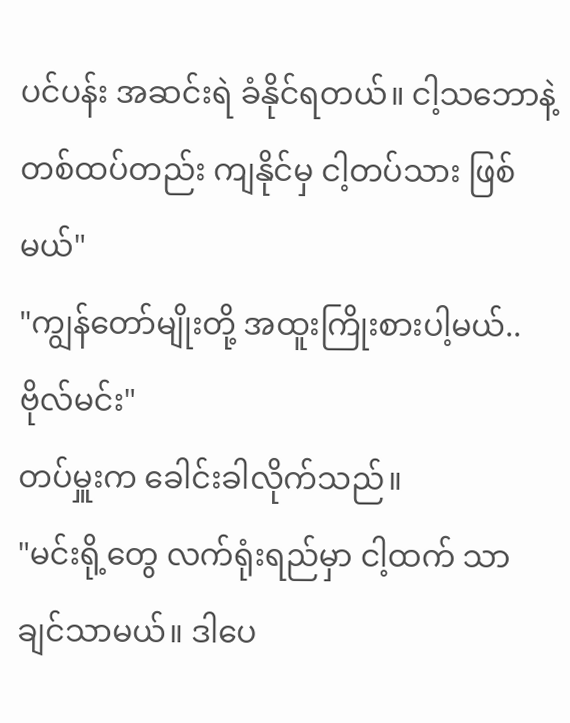ပင်ပန်း အဆင်းရဲ ခံနိုင်ရတယ်။ ငါ့သဘောနဲ့ တစ်ထပ်တည်း ကျနိုင်မှ ငါ့တပ်သား ဖြစ်မယ်"
"ကျွန်တော်မျိုးတို့ အထူးကြိုးစားပါ့မယ်.. ဗိုလ်မင်း"
တပ်မှူးက ခေါင်းခါလိုက်သည်။
"မင်းရို့တွေ လက်ရုံးရည်မှာ ငါ့ထက် သာချင်သာမယ်။ ဒါပေ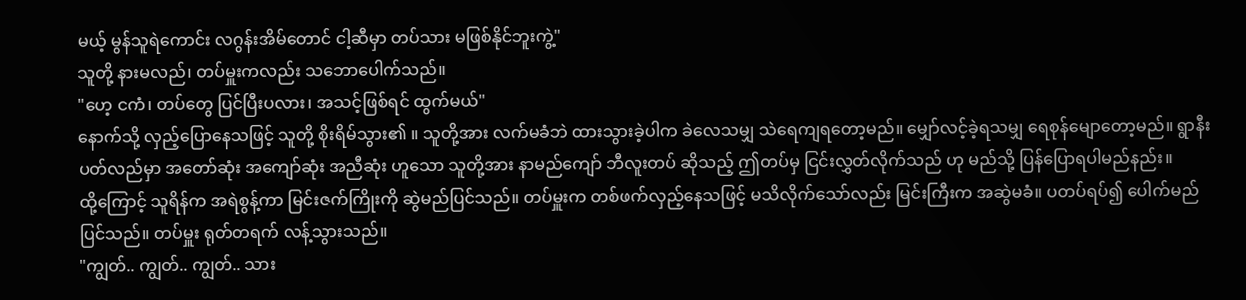မယ့် မွန်သူရဲကောင်း လဂွန်းအိမ်တောင် ငါ့ဆီမှာ တပ်သား မဖြစ်နိုင်ဘူးကွဲ့"
သူတို့ နားမလည်၊ တပ်မှူးကလည်း သဘောပေါက်သည်။
"ဟေ့ ငကံ၊ တပ်တွေ ပြင်ပြီးပလား၊ အသင့်ဖြစ်ရင် ထွက်မယ်"
နောက်သို့ လှည့်ပြောနေသဖြင့် သူတို့ စိုးရိမ်သွား၏ ။ သူတို့အား လက်မခံဘဲ ထားသွားခဲ့ပါက ခဲလေသမျှ သဲရေကျရတော့မည်။ မျှော်လင့်ခဲ့ရသမျှ ရေစုန်မျောတော့မည်။ ရွာနီးပတ်လည်မှာ အတော်ဆုံး အကျော်ဆုံး အညီဆုံး ဟူသော သူတို့အား နာမည်ကျော် ဘီလူးတပ် ဆိုသည့် ဤတပ်မှ ငြင်းလွှတ်လိုက်သည် ဟု မည်သို့ ပြန်ပြောရပါမည်နည်း။
ထို့ကြောင့် သူရိန်က အရဲစွန့်ကာ မြင်းဇက်ကြိုးကို ဆွဲမည်ပြင်သည်။ တပ်မှူးက တစ်ဖက်လှည့်နေသဖြင့် မသိလိုက်သော်လည်း မြင်းကြီးက အဆွဲမခံ။ ပတပ်ရပ်၍ ပေါက်မည် ပြင်သည်။ တပ်မှူး ရုတ်တရက် လန့်သွားသည်။
"ကျွတ်.. ကျွတ်.. ကျွတ်.. သား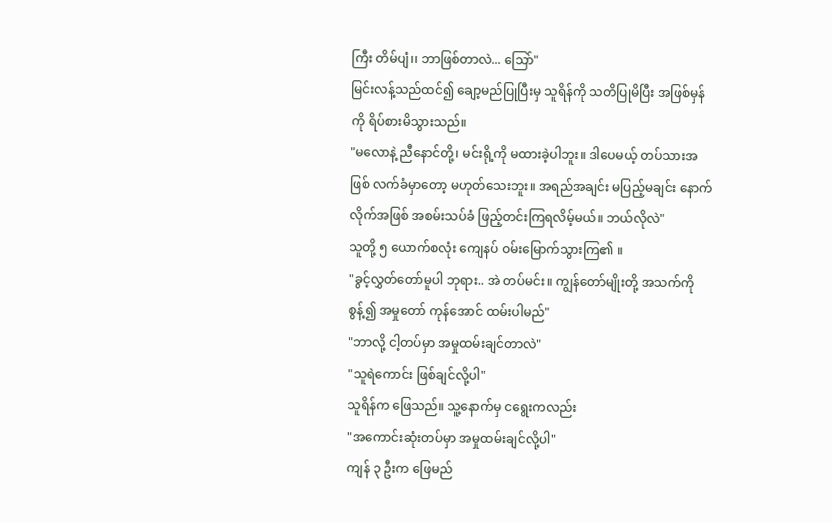ကြီး တိမ်ပျံ၊၊ ဘာဖြစ်တာလဲ... သြော်"
မြင်းလန့်သည်ထင်၍ ချော့မည်ပြုပြီးမှ သူရိန်ကို သတိပြုမိပြီး အဖြစ်မှန်ကို ရိပ်စားမိသွားသည်။
"မလောနဲ့ ညီနောင်တို့၊ မင်းရို့ကို မထားခဲ့ပါဘူး။ ဒါပေမယ့် တပ်သားအဖြစ် လက်ခံမှာတော့ မဟုတ်သေးဘူး။ အရည်အချင်း မပြည့်မချင်း နောက်လိုက်အဖြစ် အစမ်းသပ်ခံ ဖြည့်တင်းကြရလိမ့်မယ်။ ဘယ်လိုလဲ"
သူတို့ ၅ ယောက်စလုံး ကျေနပ် ဝမ်းမြောက်သွားကြ၏ ။
"ခွင့်လွှတ်တော်မူပါ ဘုရား.. အဲ တပ်မင်း။ ကျွန်တော်မျိုးတို့ အသက်ကို စွန့်၍ အမှုတော် ကုန်အောင် ထမ်းပါမည်"
"ဘာလို့ ငါ့တပ်မှာ အမှုထမ်းချင်တာလဲ"
"သူရဲကောင်း ဖြစ်ချင်လို့ပါ"
သူရိန်က ဖြေသည်။ သူ့နောက်မှ ငရွေးကလည်း
"အကောင်းဆုံးတပ်မှာ အမှုထမ်းချင်လို့ပါ"
ကျန် ၃ ဦးက ဖြေမည်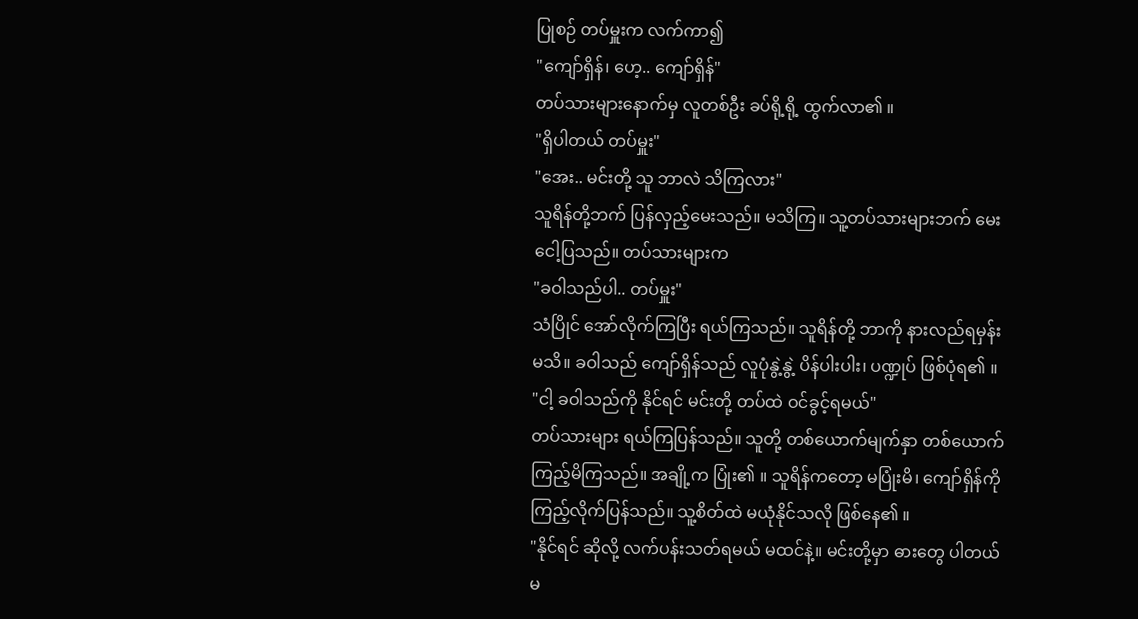ပြုစဉ် တပ်မှူးက လက်ကာ၍
"ကျော်ရှိန်၊ ဟေ့.. ကျော်ရှိန်"
တပ်သားများနောက်မှ လူတစ်ဦး ခပ်ရို့ရို့ ထွက်လာ၏ ။
"ရှိပါတယ် တပ်မှူး"
"အေး.. မင်းတို့ သူ ဘာလဲ သိကြလား"
သူရိန်တို့ဘက် ပြန်လှည့်မေးသည်။ မသိကြ။ သူ့တပ်သားများဘက် မေးငေါ့ပြသည်။ တပ်သားများက
"ခဝါသည်ပါ.. တပ်မှူး"
သံပြိုင် အော်လိုက်ကြပြီး ရယ်ကြသည်။ သူရိန်တို့ ဘာကို နားလည်ရမှန်း မသိ။ ခဝါသည် ကျော်ရှိန်သည် လူပုံနွဲ့နွဲ့ ပိန်ပါးပါး၊ ပဏ္ဍုပ် ဖြစ်ပုံရ၏ ။
"ငါ့ ခဝါသည်ကို နိုင်ရင် မင်းတို့ တပ်ထဲ ဝင်ခွင့်ရမယ်"
တပ်သားများ ရယ်ကြပြန်သည်။ သူတို့ တစ်ယောက်မျက်နှာ တစ်ယောက် ကြည့်မိကြသည်။ အချို့က ပြုံး၏ ။ သူရိန်ကတော့ မပြုံးမိ၊ ကျော်ရှိန်ကို ကြည့်လိုက်ပြန်သည်။ သူ့စိတ်ထဲ မယုံနိုင်သလို ဖြစ်နေ၏ ။
"နိုင်ရင် ဆိုလို့ လက်ပန်းသတ်ရမယ် မထင်နဲ့။ မင်းတို့မှာ ဓားတွေ ပါတယ်မ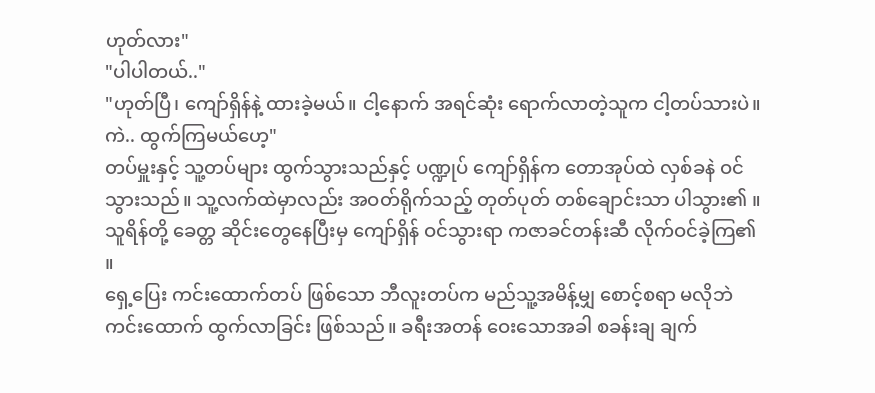ဟုတ်လား"
"ပါပါတယ်.."
"ဟုတ်ပြီ၊ ကျော်ရှိန်နဲ့ ထားခဲ့မယ်။ ငါ့နောက် အရင်ဆုံး ရောက်လာတဲ့သူက ငါ့တပ်သားပဲ။ ကဲ.. ထွက်ကြမယ်ဟေ့"
တပ်မှူးနှင့် သူ့တပ်များ ထွက်သွားသည်နှင့် ပဏ္ဍုပ် ကျော်ရှိန်က တောအုပ်ထဲ လှစ်ခနဲ ဝင်သွားသည်။ သူ့လက်ထဲမှာလည်း အဝတ်ရိုက်သည့် တုတ်ပုတ် တစ်ချောင်းသာ ပါသွား၏ ။ သူရိန်တို့ ခေတ္တ ဆိုင်းတွေနေပြီးမှ ကျော်ရှိန် ဝင်သွားရာ ကဇာခင်တန်းဆီ လိုက်ဝင်ခဲ့ကြ၏ ။
ရှေ့ပြေး ကင်းထောက်တပ် ဖြစ်သော ဘီလူးတပ်က မည်သူ့အမိန့်မျှ စောင့်စရာ မလိုဘဲ ကင်းထောက် ထွက်လာခြင်း ဖြစ်သည်။ ခရီးအတန် ဝေးသောအခါ စခန်းချ ချက်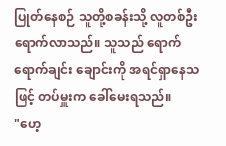ပြုတ်နေစဉ် သူတို့စခန်းသို့ လူတစ်ဦး ရောက်လာသည်။ သူသည် ရောက်ရောက်ချင်း ချောင်းကို အရင်ရှာနေသဖြင့် တပ်မှူးက ခေါ်မေးရသည်။
"ဟေ့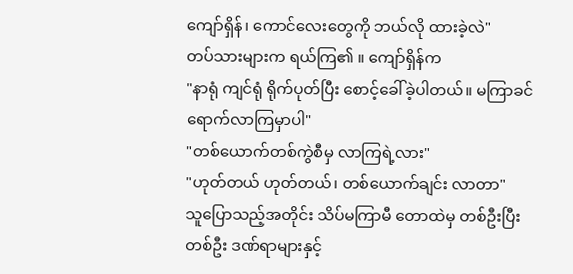ကျော်ရှိန်၊ ကောင်လေးတွေကို ဘယ်လို ထားခဲ့လဲ"
တပ်သားများက ရယ်ကြ၏ ။ ကျော်ရှိန်က
"နာရုံ ကျင်ရုံ ရိုက်ပုတ်ပြီး စောင့်ခေါ်ခဲ့ပါတယ်။ မကြာခင် ရောက်လာကြမှာပါ"
"တစ်ယောက်တစ်ကွဲစီမှ လာကြရဲ့လား"
"ဟုတ်တယ် ဟုတ်တယ်၊ တစ်ယောက်ချင်း လာတာ"
သူပြောသည့်အတိုင်း သိပ်မကြာမီ တောထဲမှ တစ်ဦးပြီး တစ်ဦး ဒဏ်ရာများနှင့်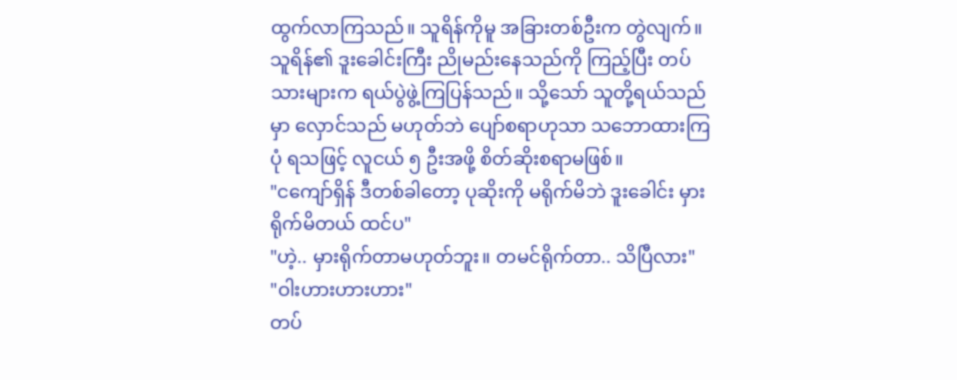ထွက်လာကြသည်။ သူရိန်ကိုမူ အခြားတစ်ဦးက တွဲလျက်။ သူရိန်၏ ဒူးခေါင်းကြီး ညိုမည်းနေသည်ကို ကြည့်ပြီး တပ်သားများက ရယ်ပွဲဖွဲ့ကြပြန်သည်။ သို့သော် သူတို့ရယ်သည်မှာ လှောင်သည် မဟုတ်ဘဲ ပျော်စရာဟုသာ သဘောထားကြပုံ ရသဖြင့် လူငယ် ၅ ဦးအဖို့ စိတ်ဆိုးစရာမဖြစ်။
"ငကျော်ရှိန် ဒီတစ်ခါတော့ ပုဆိုးကို မရိုက်မိဘဲ ဒူးခေါင်း မှားရိုက်မိတယ် ထင်ပ"
"ဟဲ့.. မှားရိုက်တာမဟုတ်ဘူး။ တမင်ရိုက်တာ.. သိပြီလား"
"ဝါးဟားဟားဟား"
တပ်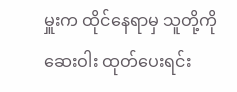မှူးက ထိုင်နေရာမှ သူတို့ကို ဆေးဝါး ထုတ်ပေးရင်း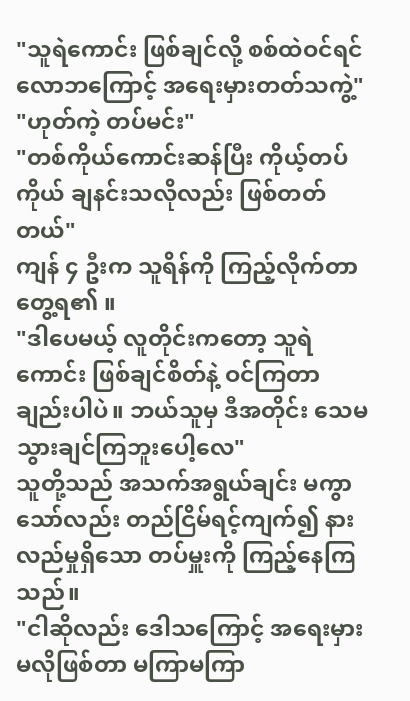"သူရဲကောင်း ဖြစ်ချင်လို့ စစ်ထဲဝင်ရင် လောဘကြောင့် အရေးမှားတတ်သကွဲ့"
"ဟုတ်ကဲ့ တပ်မင်း"
"တစ်ကိုယ်ကောင်းဆန်ပြီး ကိုယ့်တပ်ကိုယ် ချနင်းသလိုလည်း ဖြစ်တတ်တယ်"
ကျန် ၄ ဦးက သူရိန်ကို ကြည့်လိုက်တာ တွေ့ရ၏ ။
"ဒါပေမယ့် လူတိုင်းကတော့ သူရဲကောင်း ဖြစ်ချင်စိတ်နဲ့ ဝင်ကြတာ ချည်းပါပဲ။ ဘယ်သူမှ ဒီအတိုင်း သေမသွားချင်ကြဘူးပေါ့လေ"
သူတို့သည် အသက်အရွယ်ချင်း မကွာသော်လည်း တည်ငြိမ်ရင့်ကျက်၍ နားလည်မှုရှိသော တပ်မှူးကို ကြည့်နေကြသည်။
"ငါဆိုလည်း ဒေါသကြောင့် အရေးမှားမလိုဖြစ်တာ မကြာမကြာ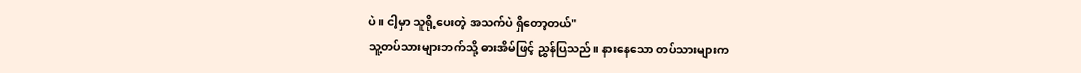ပဲ။ ငါ့မှာ သူရို့ပေးတဲ့ အသက်ပဲ ရှိတော့တယ်"
သူ့တပ်သားများဘက်သို့ ဓားအိမ်ဖြင့် ညွှန်ပြသည်။ နားနေသော တပ်သားများက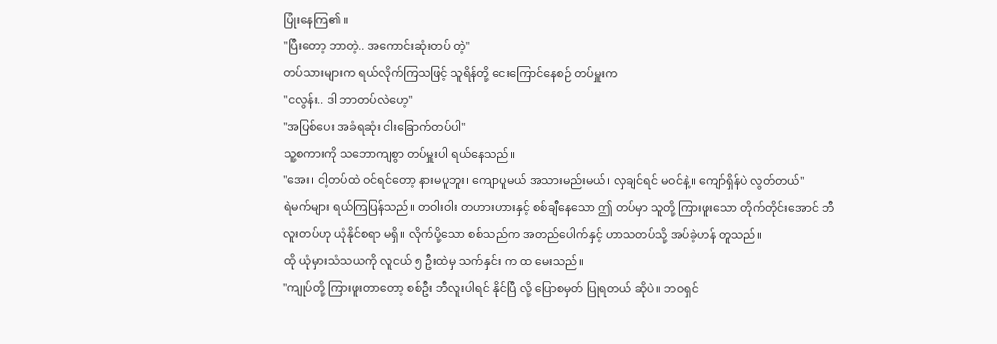ပြုံးနေကြ၏ ။
"ပြီးတော့ ဘာတဲ့.. အကောင်းဆုံးတပ် တဲ့"
တပ်သားများက ရယ်လိုက်ကြသဖြင့် သူရိန်တို့ ငေးကြောင်နေစဉ် တပ်မှူးက
"ငလွန်း.. ဒါ ဘာတပ်လဲဟေ့"
"အပြစ်ပေး အခံရဆုံး ငါးခြောက်တပ်ပါ"
သူ့စကားကို သဘောကျစွာ တပ်မှူးပါ ရယ်နေသည်။
"အေး၊ ငါ့တပ်ထဲ ဝင်ရင်တော့ နားမပူဘူး၊ ကျောပူမယ် အသားမည်းမယ်၊ လှချင်ရင် မဝင်နဲ့။ ကျော်ရှိန်ပဲ လွတ်တယ်"
ရဲမက်များ ရယ်ကြပြန်သည်။ တဝါးဝါး တဟားဟားနှင့် စစ်ချီနေသော ဤ တပ်မှာ သူတို့ ကြားဖူးသော တိုက်တိုင်းအောင် ဘီလူးတပ်ဟု ယုံနိုင်စရာ မရှိ။ လိုက်ပို့သော စစ်သည်က အတည်ပေါက်နှင့် ဟာသတပ်သို့ အပ်ခဲ့ဟန် တူသည်။
ထို ယုံမှားသံသယကို လူငယ် ၅ ဦးထဲမှ သက်နှင်း က ထ မေးသည်။
"ကျုပ်တို့ ကြားဖူးတာတော့ စစ်ဦး ဘီလူးပါရင် နိုင်ပြီ လို့ ပြောစမှတ် ပြုရတယ် ဆိုပဲ။ ဘဝရှင်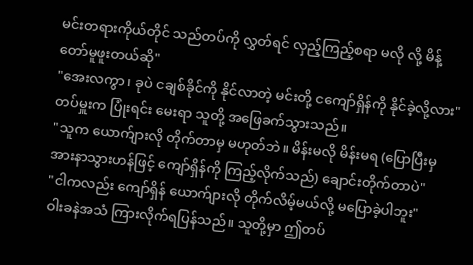မင်းတရားကိုယ်တိုင် သည်တပ်ကို လွှတ်ရင် လှည့်ကြည့်စရာ မလို လို့ မိန့်တော်မူဖူးတယ်ဆို"
"အေးလကွာ၊ ခုပဲ ငချစ်ခိုင်ကို နိုင်လာတဲ့ မင်းတို့ ငကျော်ရှိန်ကို နိုင်ခဲ့လို့လား"
တပ်မှူးက ပြုံးရင်း မေးရာ သူတို့ အဖြေခက်သွားသည်။
"သူက ယောက်ျားလို တိုက်တာမှ မဟုတ်ဘဲ။ မိန်းမလို မိန်းမရ (ပြောပြီးမှ အားနာသွားဟန်ဖြင့် ကျော်ရှိန်ကို ကြည့်လိုက်သည်) ချောင်းတိုက်တာပဲ"
"ငါကလည်း ကျော်ရှိန် ယောက်ျားလို တိုက်လိမ့်မယ်လို့ မပြောခဲ့ပါဘူး"
ဝါးခနဲအသံ ကြားလိုက်ရပြန်သည်။ သူတို့မှာ ဤတပ်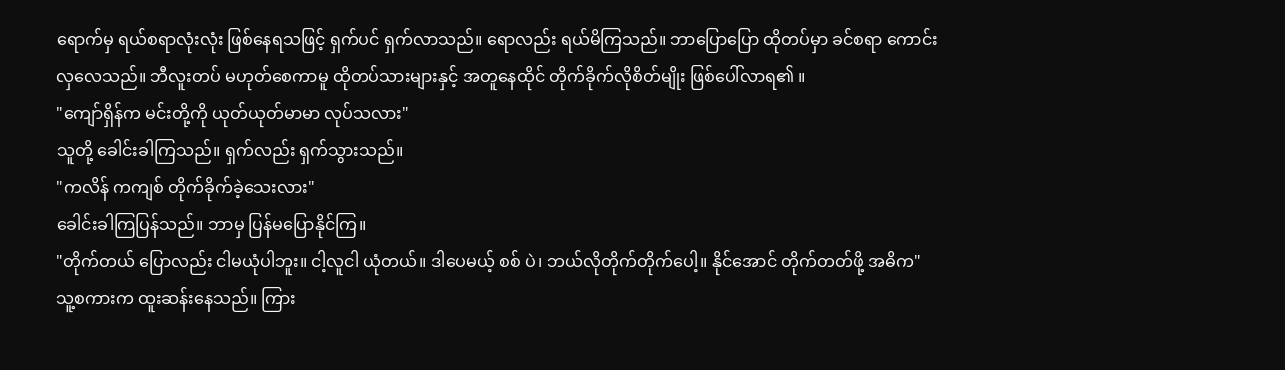ရောက်မှ ရယ်စရာလုံးလုံး ဖြစ်နေရသဖြင့် ရှက်ပင် ရှက်လာသည်။ ရောလည်း ရယ်မိကြသည်။ ဘာပြောပြော ထိုတပ်မှာ ခင်စရာ ကောင်းလှလေသည်။ ဘီလူးတပ် မဟုတ်စေကာမူ ထိုတပ်သားများနှင့် အတူနေထိုင် တိုက်ခိုက်လိုစိတ်မျိုး ဖြစ်ပေါ်လာရ၏ ။
"ကျော်ရှိန်က မင်းတို့ကို ယုတ်ယုတ်မာမာ လုပ်သလား"
သူတို့ ခေါင်းခါကြသည်။ ရှက်လည်း ရှက်သွားသည်။
"ကလိန် ကကျစ် တိုက်ခိုက်ခဲ့သေးလား"
ခေါင်းခါကြပြန်သည်။ ဘာမှ ပြန်မပြောနိုင်ကြ။
"တိုက်တယ် ပြောလည်း ငါမယုံပါဘူး။ ငါ့လူငါ ယုံတယ်။ ဒါပေမယ့် စစ် ပဲ၊ ဘယ်လိုတိုက်တိုက်ပေါ့။ နိုင်အောင် တိုက်တတ်ဖို့ အဓိက"
သူ့စကားက ထူးဆန်းနေသည်။ ကြား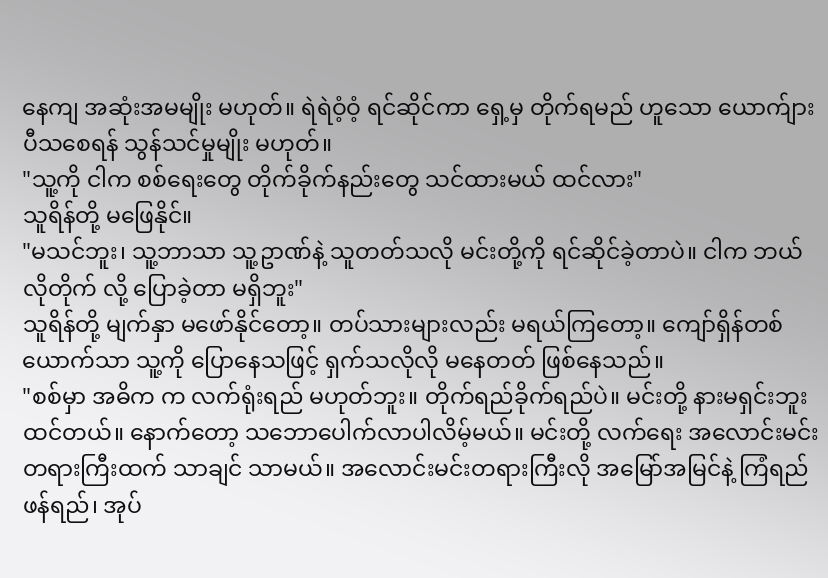နေကျ အဆုံးအမမျိုး မဟုတ်။ ရဲရဲဝံ့ဝံ့ ရင်ဆိုင်ကာ ရှေ့မှ တိုက်ရမည် ဟူသော ယောက်ျားပီသစေရန် သွန်သင်မှုမျိုး မဟုတ်။
"သူ့ကို ငါက စစ်ရေးတွေ တိုက်ခိုက်နည်းတွေ သင်ထားမယ် ထင်လား"
သူရိန်တို့ မဖြေနိုင်။
"မသင်ဘူး၊ သူ့ဘာသာ သူ့ဥာဏ်နဲ့ သူတတ်သလို မင်းတို့ကို ရင်ဆိုင်ခဲ့တာပဲ။ ငါက ဘယ်လိုတိုက် လို့ ပြောခဲ့တာ မရှိဘူး"
သူရိန်တို့ မျက်နှာ မဖော်နိုင်တော့။ တပ်သားများလည်း မရယ်ကြတော့။ ကျော်ရှိန်တစ်ယောက်သာ သူ့ကို ပြောနေသဖြင့် ရှက်သလိုလို မနေတတ် ဖြစ်နေသည်။
"စစ်မှာ အဓိက က လက်ရုံးရည် မဟုတ်ဘူး။ တိုက်ရည်ခိုက်ရည်ပဲ။ မင်းတို့ နားမရှင်းဘူး ထင်တယ်။ နောက်တော့ သဘောပေါက်လာပါလိမ့်မယ်။ မင်းတို့ လက်ရေး အလောင်းမင်းတရားကြီးထက် သာချင် သာမယ်။ အလောင်းမင်းတရားကြီးလို အမြော်အမြင်နဲ့ ကြံရည်ဖန်ရည်၊ အုပ်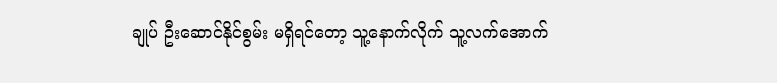ချုပ် ဦးဆောင်နိုင်စွမ်း မရှိရင်တော့ သူ့နောက်လိုက် သူ့လက်အောက်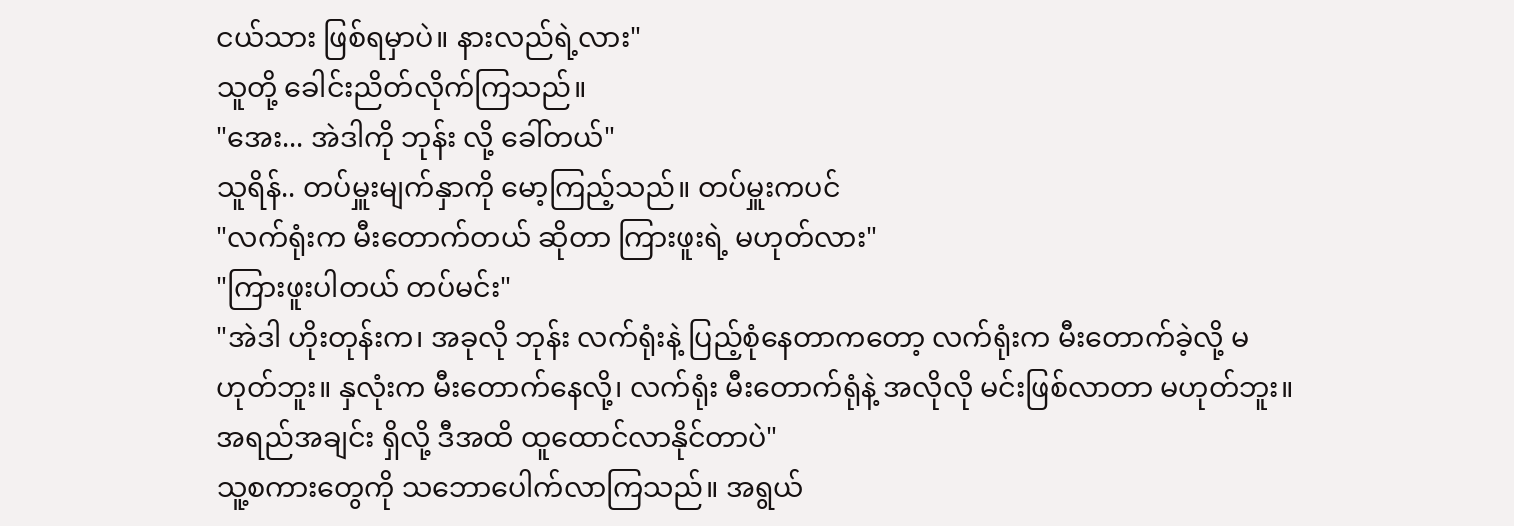ငယ်သား ဖြစ်ရမှာပဲ။ နားလည်ရဲ့လား"
သူတို့ ခေါင်းညိတ်လိုက်ကြသည်။
"အေး... အဲဒါကို ဘုန်း လို့ ခေါ်တယ်"
သူရိန်.. တပ်မှူးမျက်နှာကို မော့ကြည့်သည်။ တပ်မှူးကပင်
"လက်ရုံးက မီးတောက်တယ် ဆိုတာ ကြားဖူးရဲ့ မဟုတ်လား"
"ကြားဖူးပါတယ် တပ်မင်း"
"အဲဒါ ဟိုးတုန်းက၊ အခုလို ဘုန်း လက်ရုံးနဲ့ ပြည့်စုံနေတာကတော့ လက်ရုံးက မီးတောက်ခဲ့လို့ မဟုတ်ဘူး။ နှလုံးက မီးတောက်နေလို့၊ လက်ရုံး မီးတောက်ရုံနဲ့ အလိုလို မင်းဖြစ်လာတာ မဟုတ်ဘူး။ အရည်အချင်း ရှိလို့ ဒီအထိ ထူထောင်လာနိုင်တာပဲ"
သူ့စကားတွေကို သဘောပေါက်လာကြသည်။ အရွယ်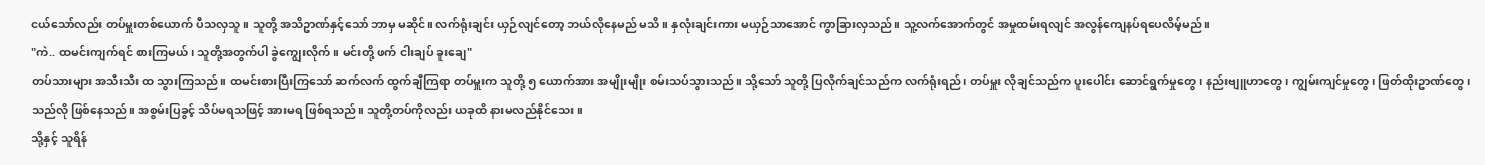ငယ်သော်လည်း တပ်မှူးတစ်ယောက် ပီသလှသူ။ သူတို့ အသိဥာဏ်နှင့်သော် ဘာမှ မဆိုင်။ လက်ရုံးချင်း ယှဉ်လျင်တော့ ဘယ်လိုနေမည် မသိ။ နှလုံးချင်းကား မယှဉ်သာအောင် ကွာခြားလှသည်။ သူ့လက်အောက်တွင် အမှုထမ်းရလျင် အလွန်ကျေနပ်ရပေလိမ့်မည်။
"ကဲ.. ထမင်းကျက်ရင် စားကြမယ်၊ သူတို့အတွက်ပါ ခွဲကျွေးလိုက်။ မင်းတို့ ဖက် ငါးချပ် ခူးချေ"
တပ်သားများ အသီးသီး ထ သွားကြသည်။ ထမင်းစားပြီးကြသော် ဆက်လက် ထွက်ချီကြရာ တပ်မှူးက သူတို့ ၅ ယောက်အား အမျိုးမျိုး စမ်းသပ်သွားသည်။ သို့သော် သူတို့ ပြလိုက်ချင်သည်က လက်ရုံးရည်၊ တပ်မှူး လိုချင်သည်က ပူးပေါင်း ဆောင်ရွက်မှုတွေ၊ နည်းဗျူဟာတွေ၊ ကျွမ်းကျင်မှုတွေ၊ ဖြတ်ထိုးဥာဏ်တွေ၊ သည်လို ဖြစ်နေသည်။ အစွမ်းပြခွင့် သိပ်မရသဖြင့် အားမရ ဖြစ်ရသည်။ သူတို့တပ်ကိုလည်း ယခုထိ နားမလည်နိုင်သေး။
သို့နှင့် သူရိန်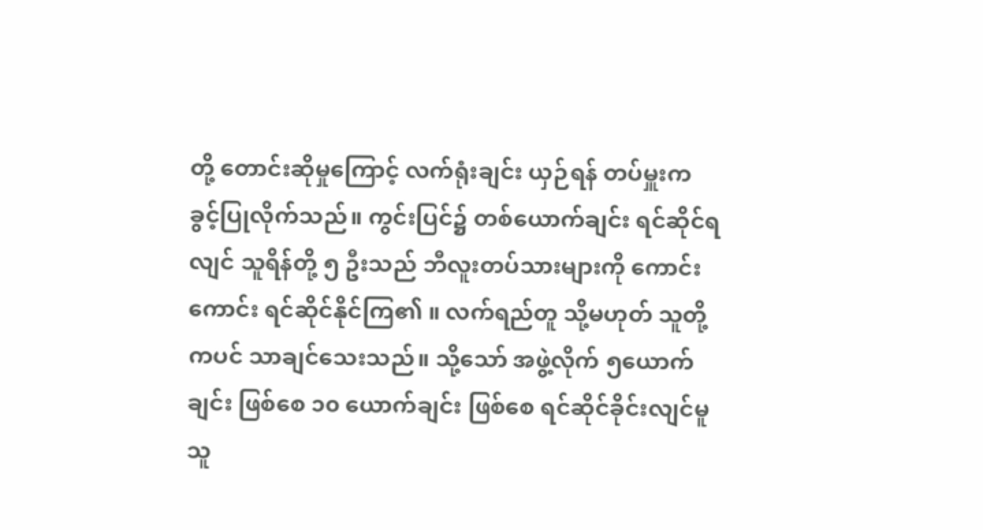တို့ တောင်းဆိုမှုကြောင့် လက်ရုံးချင်း ယှဉ်ရန် တပ်မှူးက ခွင့်ပြုလိုက်သည်။ ကွင်းပြင်၌ တစ်ယောက်ချင်း ရင်ဆိုင်ရလျင် သူရိန်တို့ ၅ ဦးသည် ဘီလူးတပ်သားများကို ကောင်းကောင်း ရင်ဆိုင်နိုင်ကြ၏ ။ လက်ရည်တူ သို့မဟုတ် သူတို့ကပင် သာချင်သေးသည်။ သို့သော် အဖွဲ့လိုက် ၅ယောက်ချင်း ဖြစ်စေ ၁၀ ယောက်ချင်း ဖြစ်စေ ရင်ဆိုင်ခိုင်းလျင်မူ သူ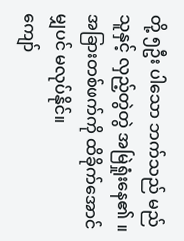တို့ ၅ဦး ပါသော ဘက်သည် မည်သူနှင့် လှည့်တွဲတွဲ အမြဲရှုံးနေ၏ ။ အခြားတစ်ဖက်ကို ထိခိုက်အောင်မျှပင် မလုပ်နိုင်။
ကျော်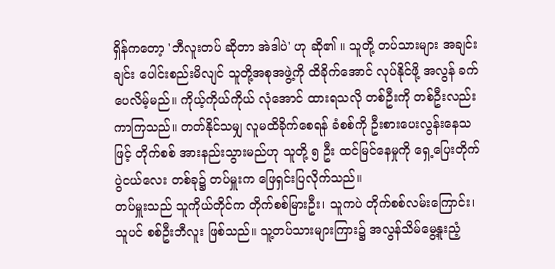ရှိန်ကတော့ 'ဘီလူးတပ် ဆိုတာ အဲဒါပဲ' ဟု ဆို၏ ။ သူတို့ တပ်သားများ အချင်းချင်း ပေါင်းစည်းမိလျင် သူတို့အစုအဖွဲ့ကို ထိခိုက်အောင် လုပ်နိုင်ဖို့ အလွန် ခက်ပေလိမ့်မည်။ ကိုယ့်ကိုယ်ကိုယ် လုံအောင် ထားရသလို တစ်ဦးကို တစ်ဦးလည်း ကာကြသည်။ တတ်နိုင်သမျှ လူမထိခိုက်စေရန် ခံစစ်ကို ဦးစားပေးလွန်းနေသဖြင့် တိုက်စစ် အားနည်းသွားမည်ဟု သူတို့ ၅ ဦး ထင်မြင်နေမှုကို ရှေ့ပြေးတိုက်ပွဲငယ်လေး တစ်ခု၌ တပ်မှူးက ဖြေရှင်းပြလိုက်သည်။
တပ်မှူးသည် သူကိုယ်တိုင်က တိုက်စစ်မြားဦး၊ သူကပဲ တိုက်စစ်လမ်းကြောင်း၊ သူပင် စစ်ဦးဘီလူး ဖြစ်သည်။ သူ့တပ်သားများကြား၌ အလွန်သိမ်မွေ့နူးညံ့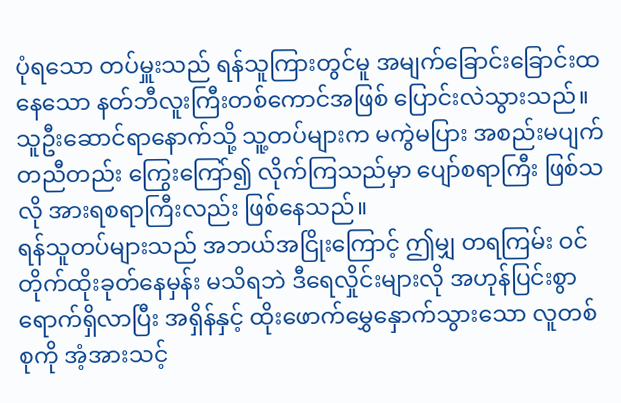ပုံရသော တပ်မှူးသည် ရန်သူကြားတွင်မူ အမျက်ခြောင်းခြောင်းထနေသော နတ်ဘီလူးကြီးတစ်ကောင်အဖြစ် ပြောင်းလဲသွားသည်။ သူဦးဆောင်ရာနောက်သို့ သူ့တပ်များက မကွဲမပြား အစည်းမပျက် တညီတည်း ကြွေးကြော်၍ လိုက်ကြသည်မှာ ပျော်စရာကြီး ဖြစ်သလို အားရစရာကြီးလည်း ဖြစ်နေသည်။
ရန်သူတပ်များသည် အဘယ်အငြိုးကြောင့် ဤမျှ တရကြမ်း ဝင်တိုက်ထိုးခုတ်နေမှန်း မသိရဘဲ ဒီရေလှိုင်းများလို အဟုန်ပြင်းစွာ ရောက်ရှိလာပြီး အရှိန်နှင့် ထိုးဖောက်မွှေနှောက်သွားသော လူတစ်စုကို အံ့အားသင့်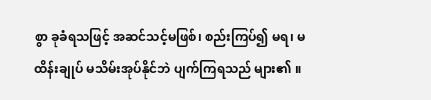စွာ ခုခံရသဖြင့် အဆင်သင့်မဖြစ်၊ စည်းကြပ်၍ မရ၊ မထိန်းချုပ် မသိမ်းအုပ်နိုင်ဘဲ ပျက်ကြရသည် များ၏ ။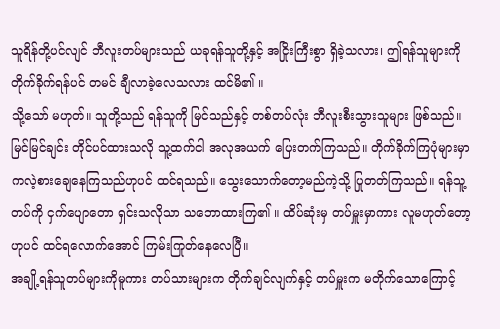သူရိန်တို့ပင်လျင် ဘီလူးတပ်များသည် ယခုရန်သူတို့နှင့် အငြိုးကြီးစွာ ရှိခဲ့သလား၊ ဤရန်သူများကို တိုက်ခိုက်ရန်ပင် တမင် ချီလာခဲ့လေသလား ထင်မိ၏ ။
သို့သော် မဟုတ်။ သူတို့သည် ရန်သူကို မြင်သည်နှင့် တစ်တပ်လုံး ဘီလူးစီးသွားသူများ ဖြစ်သည်။ မြင်မြင်ချင်း တိုင်ပင်ထားသလို သူ့ထက်ငါ အလုအယက် ပြေးတက်ကြသည်။ တိုက်ခိုက်ကြပုံများမှာ ကလဲ့စားချေနေကြသည်ဟုပင် ထင်ရသည်။ သွေးသောက်တော့မည်ကဲ့သို့ ပြုတတ်ကြသည်။ ရန်သူ့တပ်ကို ငှက်ပျောတော ရှင်းသလိုသာ သဘောထားကြ၏ ။ ထိပ်ဆုံးမှ တပ်မှူးမှာကား လူမဟုတ်တော့ ဟုပင် ထင်ရလောက်အောင် ကြမ်းကြုတ်နေလေပြီ။
အချို့ရန်သူတပ်များကိုမူကား တပ်သားများက တိုက်ချင်လျက်နှင့် တပ်မှူးက မတိုက်သောကြောင့်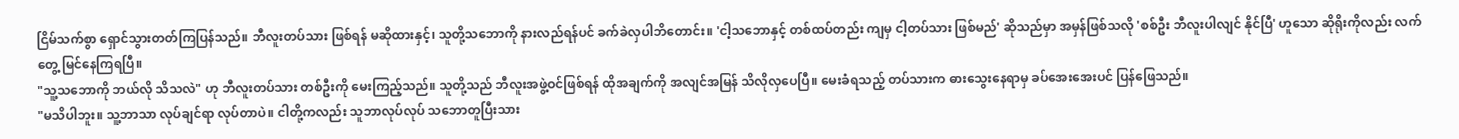ငြိမ်သက်စွာ ရှောင်သွားတတ်ကြပြန်သည်။ ဘီလူးတပ်သား ဖြစ်ရန် မဆိုထားနှင့်၊ သူတို့သဘောကို နားလည်ရန်ပင် ခက်ခဲလှပါဘိတောင်း။ 'ငါ့သဘောနှင့် တစ်ထပ်တည်း ကျမှ ငါ့တပ်သား ဖြစ်မည်' ဆိုသည်မှာ အမှန်ဖြစ်သလို 'စစ်ဦး ဘီလူးပါလျင် နိုင်ပြီ' ဟူသော ဆိုရိုးကိုလည်း လက်တွေ့ မြင်နေကြရပြီ။
"သူ့သဘောကို ဘယ်လို သိသလဲ" ဟု ဘီလူးတပ်သား တစ်ဦးကို မေးကြည့်သည်။ သူတို့သည် ဘီလူးအဖွဲ့ဝင်ဖြစ်ရန် ထိုအချက်ကို အလျင်အမြန် သိလိုလှပေပြီ။ မေးခံရသည့် တပ်သားက ဓားသွေးနေရာမှ ခပ်အေးအေးပင် ပြန်ဖြေသည်။
"မသိပါဘူး။ သူ့ဘာသာ လုပ်ချင်ရာ လုပ်တာပဲ။ ငါတို့ကလည်း သူဘာလုပ်လုပ် သဘောတူပြီးသား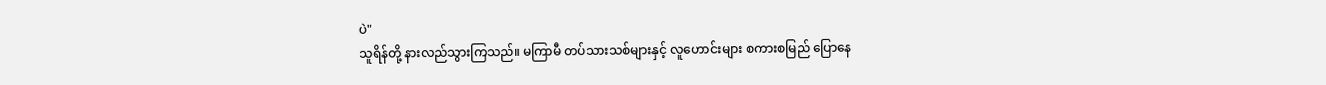ပဲ"
သူရိန်တို့ နားလည်သွားကြသည်။ မကြာမီ တပ်သားသစ်များနှင့် လူဟောင်းများ စကားစမြည် ပြောနေ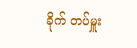ခိုက် တပ်မှူး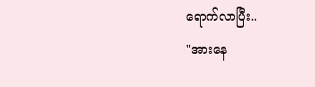ရောက်လာပြီး..
"အားနေ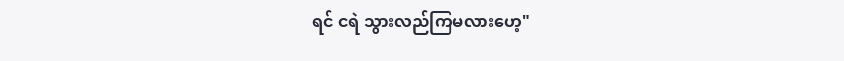ရင် ငရဲ သွားလည်ကြမလားဟေ့"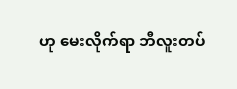ဟု မေးလိုက်ရာ ဘီလူးတပ်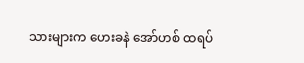သားများက ဟေးခနဲ အော်ဟစ် ထရပ်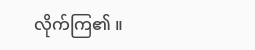လိုက်ကြ၏ ။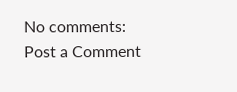No comments:
Post a Comment